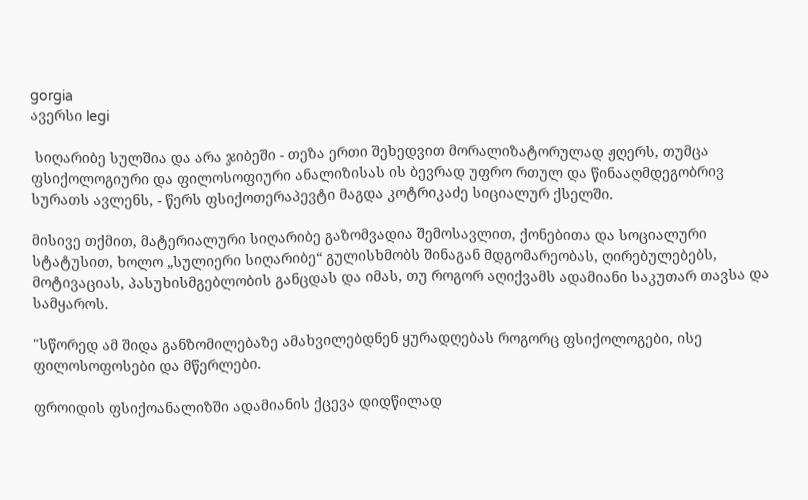gorgia
ავერსი legi

 სიღარიბე სულშია და არა ჯიბეში - თეზა ერთი შეხედვით მორალიზატორულად ჟღერს, თუმცა ფსიქოლოგიური და ფილოსოფიური ანალიზისას ის ბევრად უფრო რთულ და წინააღმდეგობრივ სურათს ავლენს, - წერს ფსიქოთერაპევტი მაგდა კოტრიკაძე სიციალურ ქსელში.

მისივე თქმით, მატერიალური სიღარიბე გაზომვადია შემოსავლით, ქონებითა და სოციალური სტატუსით, ხოლო „სულიერი სიღარიბე“ გულისხმობს შინაგან მდგომარეობას, ღირებულებებს, მოტივაციას, პასუხისმგებლობის განცდას და იმას, თუ როგორ აღიქვამს ადამიანი საკუთარ თავსა და სამყაროს.

"სწორედ ამ შიდა განზომილებაზე ამახვილებდნენ ყურადღებას როგორც ფსიქოლოგები, ისე ფილოსოფოსები და მწერლები.

ფროიდის ფსიქოანალიზში ადამიანის ქცევა დიდწილად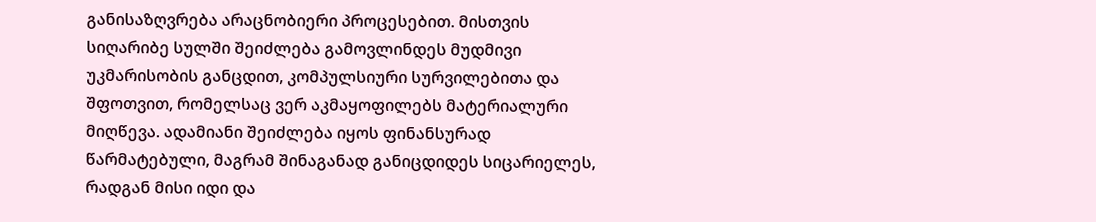განისაზღვრება არაცნობიერი პროცესებით. მისთვის სიღარიბე სულში შეიძლება გამოვლინდეს მუდმივი უკმარისობის განცდით, კომპულსიური სურვილებითა და შფოთვით, რომელსაც ვერ აკმაყოფილებს მატერიალური მიღწევა. ადამიანი შეიძლება იყოს ფინანსურად წარმატებული, მაგრამ შინაგანად განიცდიდეს სიცარიელეს, რადგან მისი იდი და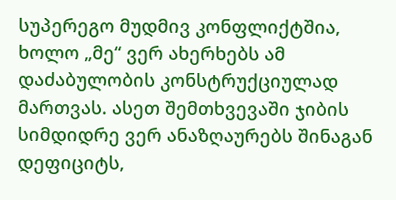სუპერეგო მუდმივ კონფლიქტშია, ხოლო „მე“ ვერ ახერხებს ამ დაძაბულობის კონსტრუქციულად მართვას. ასეთ შემთხვევაში ჯიბის სიმდიდრე ვერ ანაზღაურებს შინაგან დეფიციტს,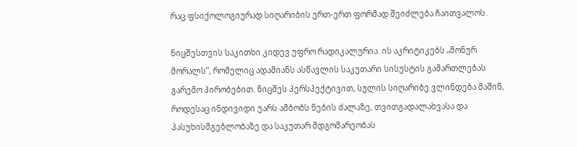რაც ფსიქოლოგიურად სიღარიბის ერთ-ერთ ფორმად შეიძლება ჩაითვალოს.

ნიცშესთვის საკითხი კიდევ უფრო რადიკალურია. ის აკრიტიკებს „მონურ მორალს“, რომელიც ადამიანს ასწავლის საკუთარი სისუსტის გამართლებას გარემო პირობებით. ნიცშეს პერსპექტივით, სულის სიღარიბე ვლინდება მაშინ, როდესაც ინდივიდი უარს ამბობს ნების ძალაზე, თვითგადალახვასა და პასუხისმგებლობაზე და საკუთარ მდგომარეობას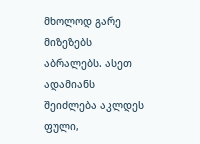მხოლოდ გარე მიზეზებს აბრალებს. ასეთ ადამიანს შეიძლება აკლდეს ფული,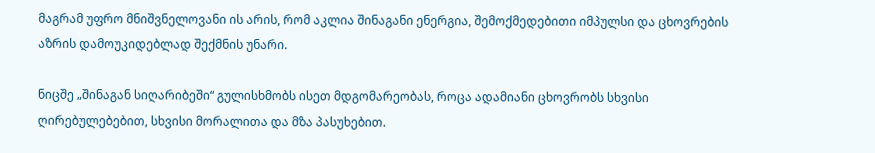მაგრამ უფრო მნიშვნელოვანი ის არის, რომ აკლია შინაგანი ენერგია, შემოქმედებითი იმპულსი და ცხოვრების აზრის დამოუკიდებლად შექმნის უნარი.

ნიცშე „შინაგან სიღარიბეში“ გულისხმობს ისეთ მდგომარეობას, როცა ადამიანი ცხოვრობს სხვისი ღირებულებებით, სხვისი მორალითა და მზა პასუხებით.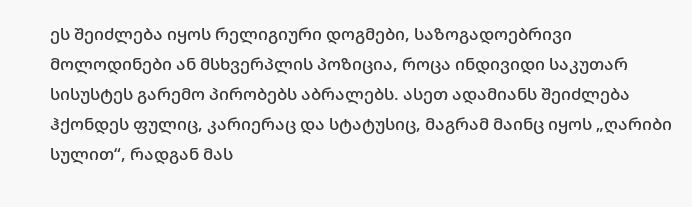ეს შეიძლება იყოს რელიგიური დოგმები, საზოგადოებრივი მოლოდინები ან მსხვერპლის პოზიცია, როცა ინდივიდი საკუთარ სისუსტეს გარემო პირობებს აბრალებს. ასეთ ადამიანს შეიძლება ჰქონდეს ფულიც, კარიერაც და სტატუსიც, მაგრამ მაინც იყოს „ღარიბი სულით“, რადგან მას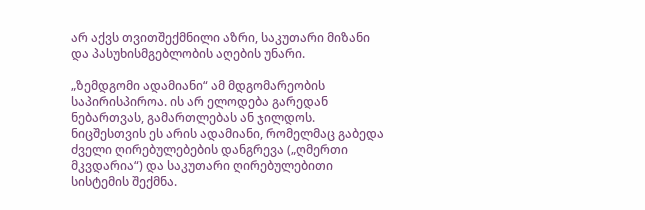არ აქვს თვითშექმნილი აზრი, საკუთარი მიზანი და პასუხისმგებლობის აღების უნარი.

„ზემდგომი ადამიანი“ ამ მდგომარეობის საპირისპიროა. ის არ ელოდება გარედან ნებართვას, გამართლებას ან ჯილდოს. ნიცშესთვის ეს არის ადამიანი, რომელმაც გაბედა ძველი ღირებულებების დანგრევა („ღმერთი მკვდარია“) და საკუთარი ღირებულებითი სისტემის შექმნა.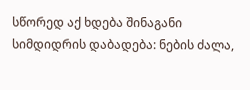სწორედ აქ ხდება შინაგანი სიმდიდრის დაბადება: ნების ძალა,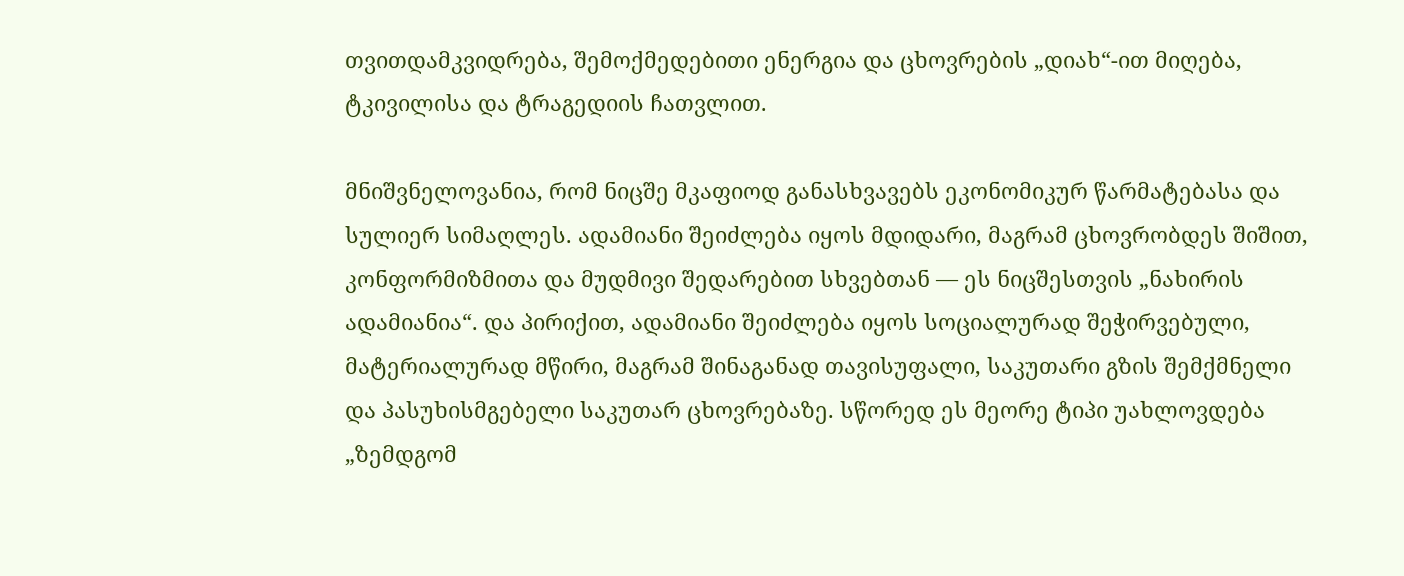თვითდამკვიდრება, შემოქმედებითი ენერგია და ცხოვრების „დიახ“-ით მიღება, ტკივილისა და ტრაგედიის ჩათვლით.

მნიშვნელოვანია, რომ ნიცშე მკაფიოდ განასხვავებს ეკონომიკურ წარმატებასა და სულიერ სიმაღლეს. ადამიანი შეიძლება იყოს მდიდარი, მაგრამ ცხოვრობდეს შიშით, კონფორმიზმითა და მუდმივი შედარებით სხვებთან — ეს ნიცშესთვის „ნახირის ადამიანია“. და პირიქით, ადამიანი შეიძლება იყოს სოციალურად შეჭირვებული, მატერიალურად მწირი, მაგრამ შინაგანად თავისუფალი, საკუთარი გზის შემქმნელი და პასუხისმგებელი საკუთარ ცხოვრებაზე. სწორედ ეს მეორე ტიპი უახლოვდება „ზემდგომ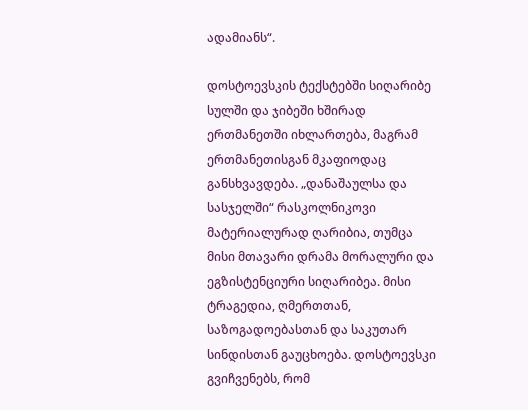ადამიანს“.

დოსტოევსკის ტექსტებში სიღარიბე სულში და ჯიბეში ხშირად ერთმანეთში იხლართება, მაგრამ ერთმანეთისგან მკაფიოდაც განსხვავდება. „დანაშაულსა და სასჯელში“ რასკოლნიკოვი მატერიალურად ღარიბია, თუმცა მისი მთავარი დრამა მორალური და ეგზისტენციური სიღარიბეა. მისი ტრაგედია, ღმერთთან, საზოგადოებასთან და საკუთარ სინდისთან გაუცხოება. დოსტოევსკი გვიჩვენებს, რომ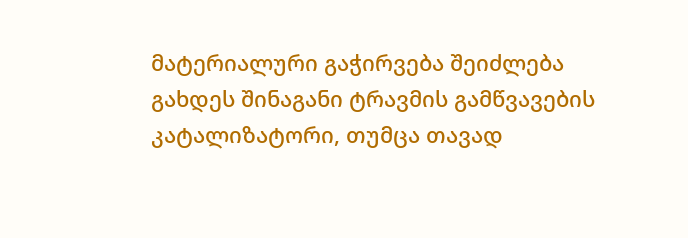მატერიალური გაჭირვება შეიძლება გახდეს შინაგანი ტრავმის გამწვავების კატალიზატორი, თუმცა თავად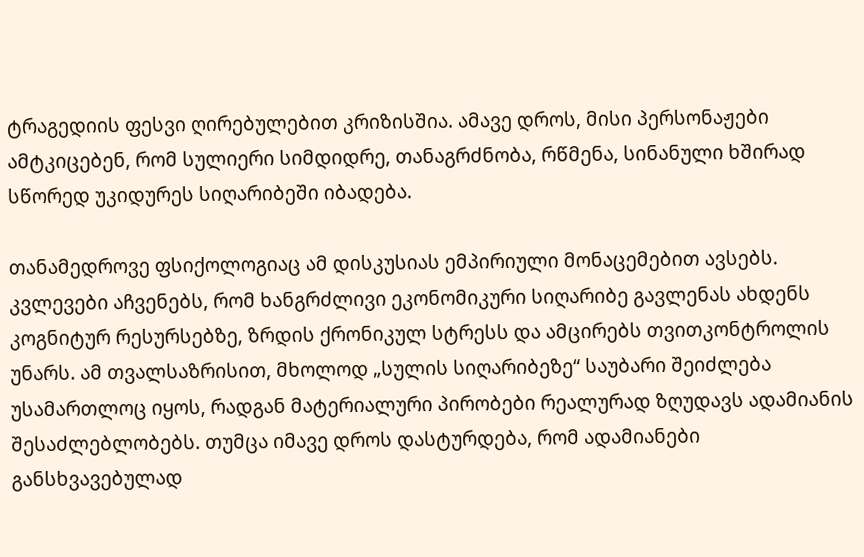ტრაგედიის ფესვი ღირებულებით კრიზისშია. ამავე დროს, მისი პერსონაჟები ამტკიცებენ, რომ სულიერი სიმდიდრე, თანაგრძნობა, რწმენა, სინანული ხშირად სწორედ უკიდურეს სიღარიბეში იბადება.

თანამედროვე ფსიქოლოგიაც ამ დისკუსიას ემპირიული მონაცემებით ავსებს. კვლევები აჩვენებს, რომ ხანგრძლივი ეკონომიკური სიღარიბე გავლენას ახდენს კოგნიტურ რესურსებზე, ზრდის ქრონიკულ სტრესს და ამცირებს თვითკონტროლის უნარს. ამ თვალსაზრისით, მხოლოდ „სულის სიღარიბეზე“ საუბარი შეიძლება უსამართლოც იყოს, რადგან მატერიალური პირობები რეალურად ზღუდავს ადამიანის შესაძლებლობებს. თუმცა იმავე დროს დასტურდება, რომ ადამიანები განსხვავებულად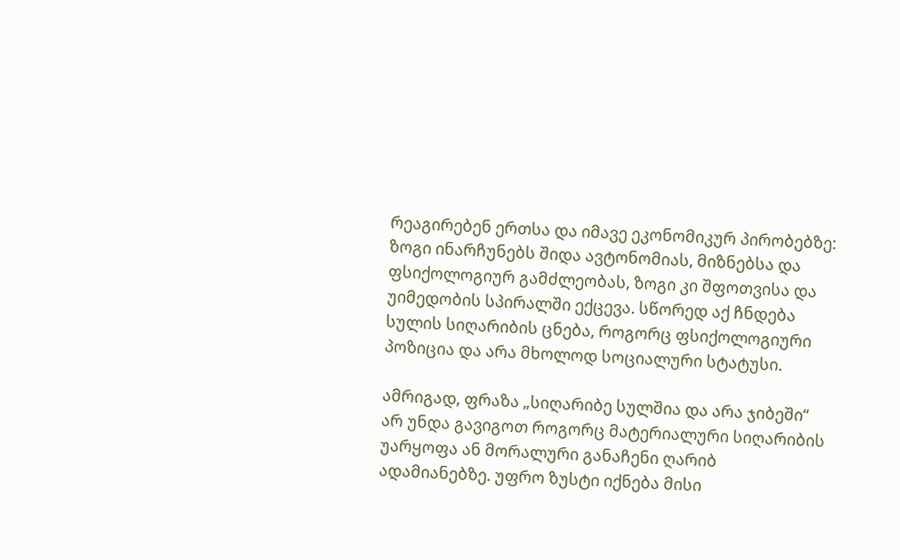რეაგირებენ ერთსა და იმავე ეკონომიკურ პირობებზე: ზოგი ინარჩუნებს შიდა ავტონომიას, მიზნებსა და ფსიქოლოგიურ გამძლეობას, ზოგი კი შფოთვისა და უიმედობის სპირალში ექცევა. სწორედ აქ ჩნდება სულის სიღარიბის ცნება, როგორც ფსიქოლოგიური პოზიცია და არა მხოლოდ სოციალური სტატუსი.

ამრიგად, ფრაზა „სიღარიბე სულშია და არა ჯიბეში“ არ უნდა გავიგოთ როგორც მატერიალური სიღარიბის უარყოფა ან მორალური განაჩენი ღარიბ ადამიანებზე. უფრო ზუსტი იქნება მისი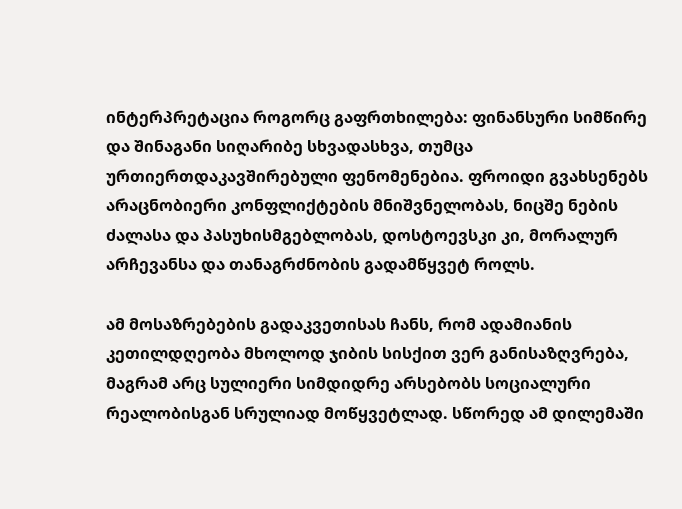ინტერპრეტაცია როგორც გაფრთხილება: ფინანსური სიმწირე და შინაგანი სიღარიბე სხვადასხვა, თუმცა ურთიერთდაკავშირებული ფენომენებია. ფროიდი გვახსენებს არაცნობიერი კონფლიქტების მნიშვნელობას, ნიცშე ნების ძალასა და პასუხისმგებლობას, დოსტოევსკი კი, მორალურ არჩევანსა და თანაგრძნობის გადამწყვეტ როლს.

ამ მოსაზრებების გადაკვეთისას ჩანს, რომ ადამიანის კეთილდღეობა მხოლოდ ჯიბის სისქით ვერ განისაზღვრება, მაგრამ არც სულიერი სიმდიდრე არსებობს სოციალური რეალობისგან სრულიად მოწყვეტლად. სწორედ ამ დილემაში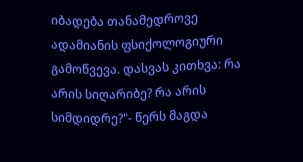იბადება თანამედროვე ადამიანის ფსიქოლოგიური გამოწვევა. დასვას კითხვა: რა არის სიღარიბე? რა არის სიმდიდრე?"- წერს მაგდა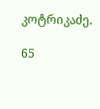კოტრიკაძე.

65